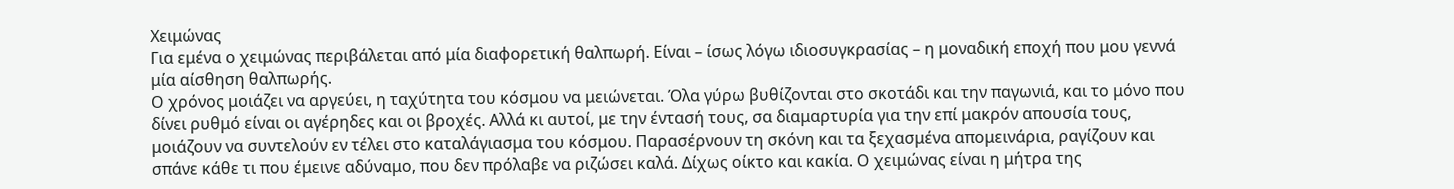Χειμώνας
Για εμένα ο χειμώνας περιβάλεται από μία διαφορετική θαλπωρή. Είναι – ίσως λόγω ιδιοσυγκρασίας – η μοναδική εποχή που μου γεννά μία αίσθηση θαλπωρής.
Ο χρόνος μοιάζει να αργεύει, η ταχύτητα του κόσμου να μειώνεται. Όλα γύρω βυθίζονται στο σκοτάδι και την παγωνιά, και το μόνο που δίνει ρυθμό είναι οι αγέρηδες και οι βροχές. Αλλά κι αυτοί, με την έντασή τους, σα διαμαρτυρία για την επί μακρόν απουσία τους, μοιάζουν να συντελούν εν τέλει στο καταλάγιασμα του κόσμου. Παρασέρνουν τη σκόνη και τα ξεχασμένα απομεινάρια, ραγίζουν και σπάνε κάθε τι που έμεινε αδύναμο, που δεν πρόλαβε να ριζώσει καλά. Δίχως οίκτο και κακία. Ο χειμώνας είναι η μήτρα της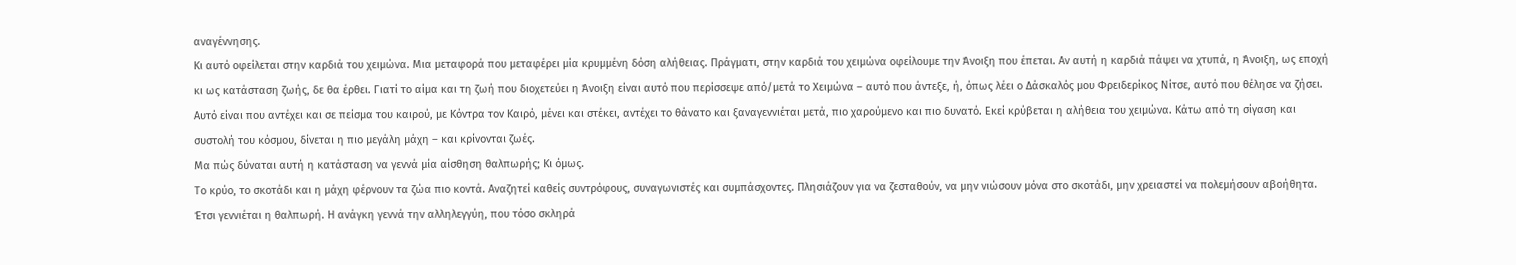αναγέννησης.
Κι αυτό οφείλεται στην καρδιά του χειμώνα. Μια μεταφορά που μεταφέρει μία κρυμμένη δόση αλήθειας. Πράγματι, στην καρδιά του χειμώνα οφείλουμε την Άνοιξη που έπεται. Αν αυτή η καρδιά πάψει να χτυπά, η Άνοιξη, ως εποχή κι ως κατάσταση ζωής, δε θα έρθει. Γιατί το αίμα και τη ζωή που διοχετεύει η Άνοιξη είναι αυτό που περίσσεψε από/μετά το Χειμώνα – αυτό που άντεξε, ή, όπως λέει ο Δάσκαλός μου Φρειδερίκος Νίτσε, αυτό που θέλησε να ζήσει. Αυτό είναι που αντέχει και σε πείσμα του καιρού, με Κόντρα τον Καιρό, μένει και στέκει, αντέχει το θάνατο και ξαναγεννιέται μετά, πιο χαρούμενο και πιο δυνατό. Εκεί κρύβεται η αλήθεια του χειμώνα. Κάτω από τη σίγαση και συστολή του κόσμου, δίνεται η πιο μεγάλη μάχη – και κρίνονται ζωές.
Μα πώς δύναται αυτή η κατάσταση να γεννά μία αίσθηση θαλπωρής; Κι όμως.
Το κρύο, το σκοτάδι και η μάχη φέρνουν τα ζώα πιο κοντά. Αναζητεί καθείς συντρόφους, συναγωνιστές και συμπάσχοντες. Πλησιάζουν για να ζεσταθούν, να μην νιώσουν μόνα στο σκοτάδι, μην χρειαστεί να πολεμήσουν αβοήθητα. Έτσι γεννιέται η θαλπωρή. Η ανάγκη γεννά την αλληλεγγύη, που τόσο σκληρά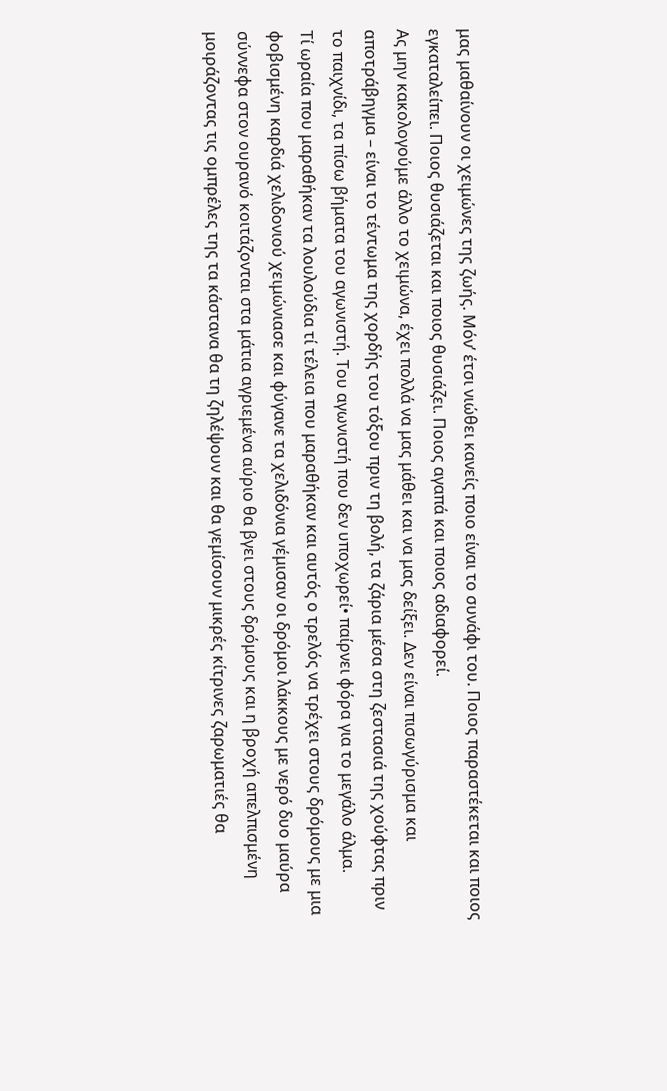μας μαθαίνουν οι χειμώνες της ζωής. Μόν’ έτσι νιώθει κανείς ποιο είναι το συνάφι του. Ποιος παραστέκεται και ποιος εγκαταλείπει. Ποιος θυσιάζεται και ποιος θυσιάζει. Ποιος αγαπά και ποιος αδιαφορεί.
Ας μην κακολογούμε άλλο το χειμώνα, έχει πολλά να μας μάθει και να μας δείξει. Δεν είναι πισωγύρισμα και αποτράβηγμα – είναι το τέντωμα της χορδής του τόξου πριν τη βολή, τα ζάρια μέσα στη ζεστασιά της χούφτας πριν το παιχνίδι, τα πίσω βήματα του αγωνιστή. Του αγωνιστή που δεν υποχωρεί• παίρνει φόρα για το μεγάλο άλμα.
Τί ωραία που μαραθήκαν τα λουλούδια τί τέλεια που μαραθήκαν και αυτός ο τρελός να τρέχει στους δρόμους με μια φοβισμένη καρδιά χελιδονιού χειμώνιασε και φύγανε τα χελιδόνια γέμισαν οι δρόμοι λάκκους με νερό δυο μαύρα σύννεφα στον ουρανό κοιτάζονται στα μάτια αγριεμένα αύριο θα βγει στους δρόμους και η βροχή απελπισμένη μοιράζοντας τις ομπρέλες της τα κάστανα θα τη ζηλέψουν και θα γεμίσουν μικρές κίτρινες ζαρωματιές θα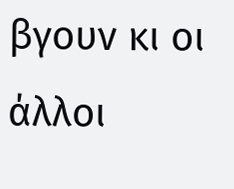βγουν κι οι άλλοι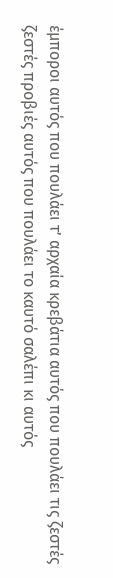έμποροι αυτός που πουλάει τ’ αρχαία κρεβάτια αυτός που πουλάει τις ζεστές ζεστές προβιές αυτός που πουλάει το καυτό σαλέπι κι αυτός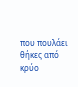που πουλάει θήκες από κρύο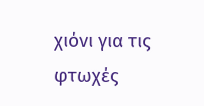χιόνι για τις φτωχές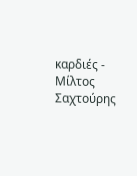καρδιές - Μίλτος Σαχτούρης